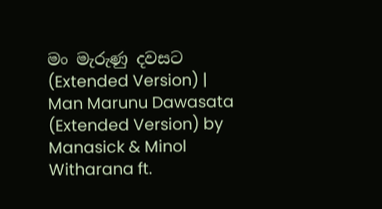මං මැරුණු දවසට (Extended Version) | Man Marunu Dawasata (Extended Version) by Manasick & Minol Witharana ft.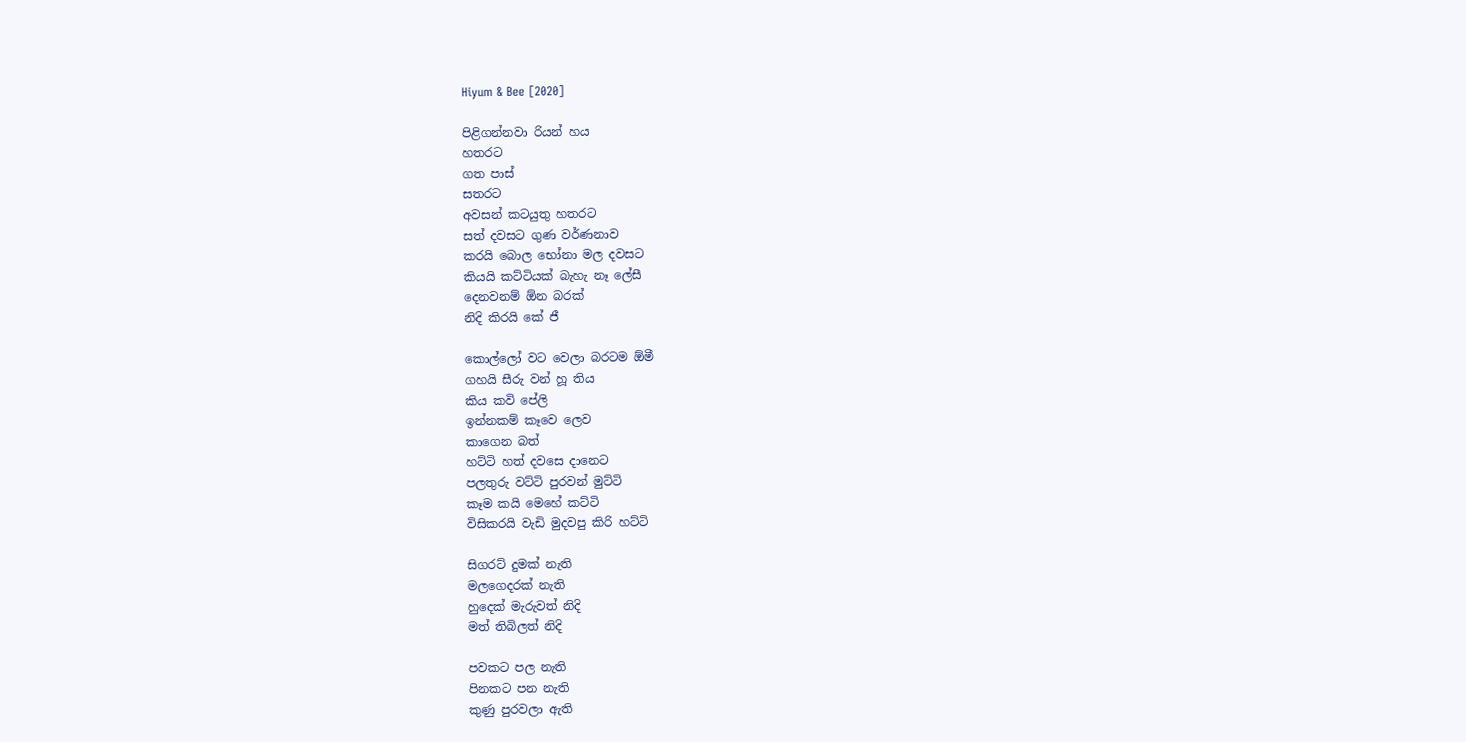Hiyum & Bee [2020]

පිළිගන්නවා රියන් හය
හතරට
ගත පාස්
සතරට
අවසන් කටයුතු හතරට
සත් දවසට ගුණ වර්ණනාව
කරයි බොල භෝනා මල දවසට
කියයි කට්ටියක් බැහැ නෑ ලේසී
දෙනවනම් ඕන බරක්
නිදි කිරයි කේ ජී

කොල්ලෝ වට වෙලා බරටම ඕමී
ගහයි සීරු වන් හූ තිය
කිය කවි පේලි
ඉන්නකම් කෑවෙ ලෙව
කාගෙන බත්
හට්ටි හත් දවසෙ දානෙට
පලතුරු වට්ටි පුරවන් මුට්ටි
කෑම කයි මෙහේ කට්ටි
විසිකරයි වැඩි මුදවපු කිරි හට්ටි

සිගරට් දුමක් නැති
මලගෙදරක් නැති
හුදෙක් මැරුවත් නිදි
මත් තිබිලත් නිදි

පවකට පල නැති
පිනකට පන නැති
කුණු පුරවලා ඇති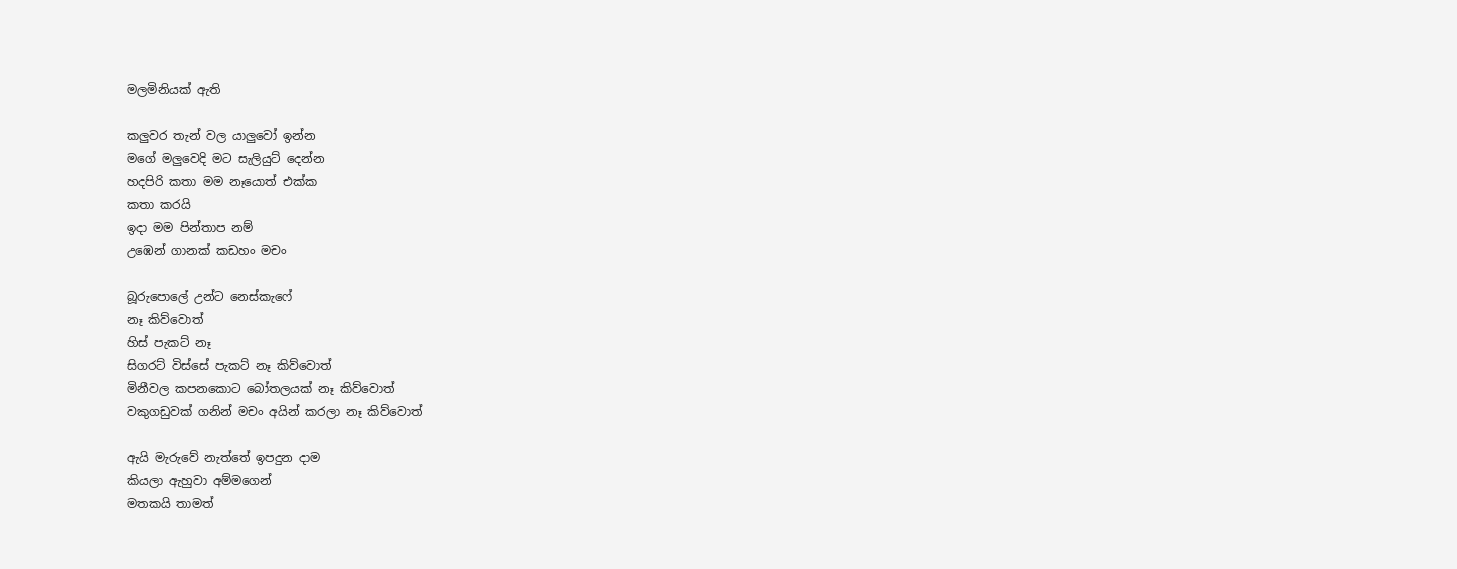මලමිනියක් ඇති

කලුවර තැන් වල යාලුවෝ ඉන්න
මගේ මලුවෙදි මට සැලියුට් දෙන්න
හදපිරි කතා මම නෑයොත් එක්ක
කතා කරයි
ඉදා මම පින්තාප නම්
උඹෙන් ගානක් කඩහං මචං

බූරුපොලේ උන්ට නෙස්කැෆේ
නෑ කිව්වොත්
හිස් පැකට් නෑ
සිගරට් විස්සේ පැකට් නෑ කිව්වොත්
මිනීවල කපනකොට බෝතලයක් නෑ කිව්වොත්
වකුගඩුවක් ගනින් මචං අයින් කරලා නෑ කිව්වොත්

ඇයි මැරුවේ නැත්තේ ඉපදුන දාම
කියලා ඇහුවා අම්මගෙන්
මතකයි තාමත්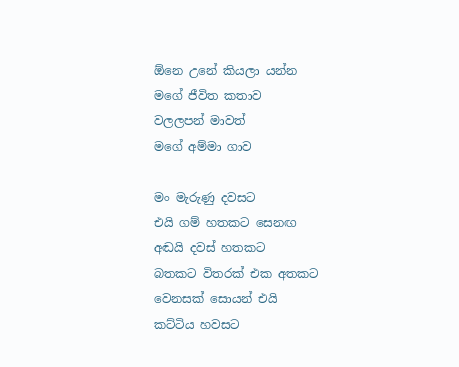ඕනෙ උනේ කියලා යන්න
මගේ ජීවිත කතාව
වලලපන් මාවත්
මගේ අම්මා ගාව

මං මැරුණු දවසට
එයි ගම් හතකට සෙනඟ
අඬයි දවස් හතකට
බතකට විතරක් එක අතකට
වෙනසක් සොයන් එයි
කට්ටිය හවසට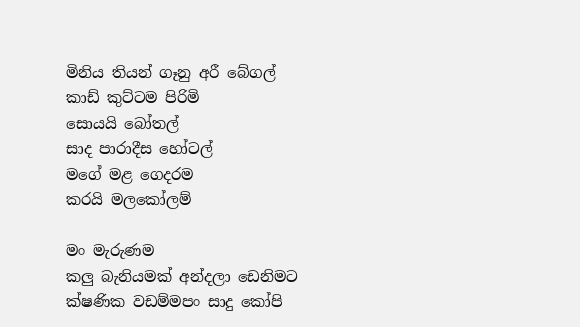මිනිය තියන් ගෑනු අරී බේගල්
කාඩ් කුට්ටම පිරිමි
සොයයි බෝතල්
සාද පාරාදීස හෝටල්
මගේ මළ ගෙදරම
කරයි මලකෝලම්

මං මැරුණම
කලු බැනියමක් අන්දලා ඩෙනිමට
ක්ෂණික වඩම්මපං සාදු කෝපි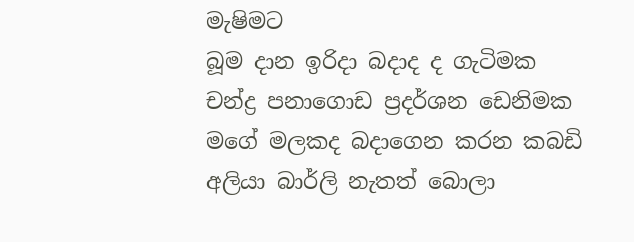මැෂිමට
බූම දාන ඉරිදා බදාද ද ගැටිමක
චන්ද්‍ර පනාගොඩ ප්‍රදර්ශන ඩෙනිමක
මගේ මලකද බදාගෙන කරන කබඩි
අලියා බාර්ලි නැතත් බොලා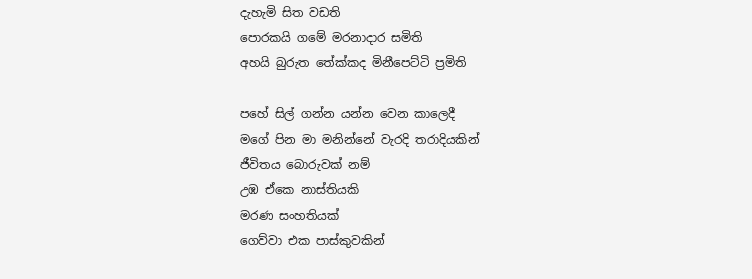දැහැමි සිත වඩති
පොරකයි ගමේ මරනාදාර සමිති
අහයි බුරුත තේක්කද මිනීපෙට්ටි ප්‍රමිති

පහේ සිල් ගන්න යන්න වෙන කාලෙදී
මගේ පින මා මනින්නේ වැරදි තරාදියකින්
ජීවිතය බොරුවක් නම්
උඹ ඒකෙ නාස්තියකි
මරණ සංහතියක්
ගෙව්වා එක පාස්කුවකින්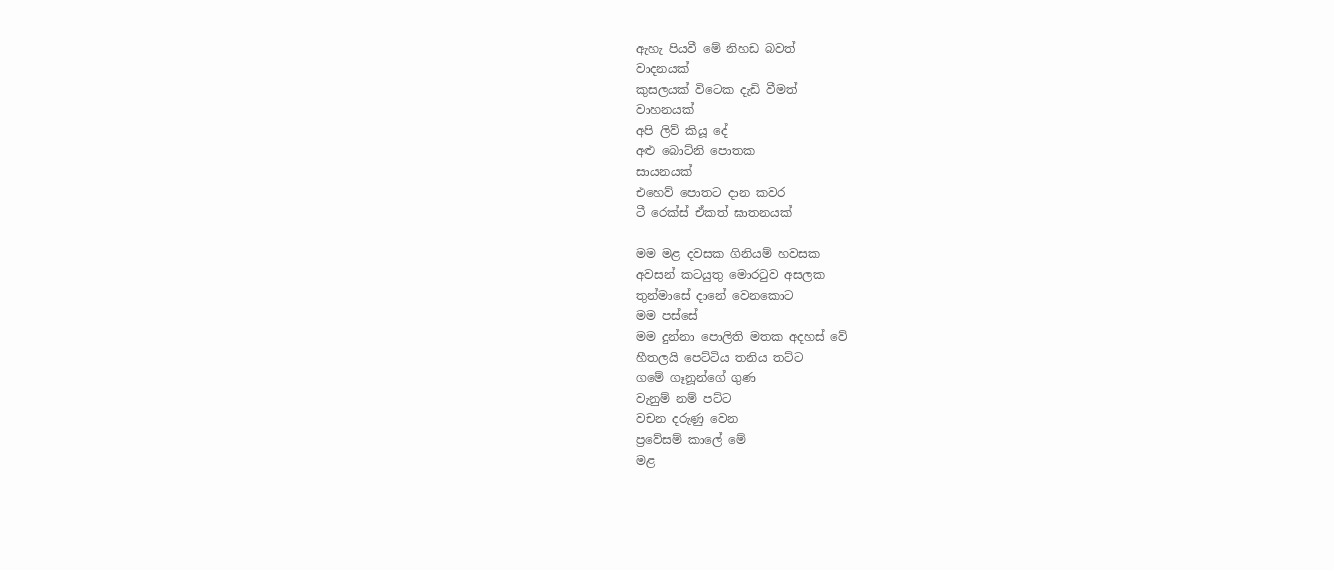ඇහැ පියවී මේ නිහඩ බවත්
වාදනයක්
කුසලයක් විටෙක දැඩි වීමත්
වාහනයක්
අපි ලිව් කියූ දේ
අළු බොට්නි පොතක
සායනයක්
එහෙව් පොතට දාන කවර
ටී රෙක්ස් ඒකත් ඝාතනයක්

මම මළ දවසක ගිනියම් හවසක
අවසන් කටයුතු මොරටුව අසලක
තුන්මාසේ දානේ වෙනකොට
මම පස්සේ
මම දුන්නා පොලිති මතක අදහස් වේ
හීතලයි පෙට්ටිය තනිය තට්ට
ගමේ ගෑනූන්ගේ ගුණ
වැනුම් නම් පට්ට
වචන දරුණු වෙන
ප්‍රවේසම් කාලේ මේ
මළ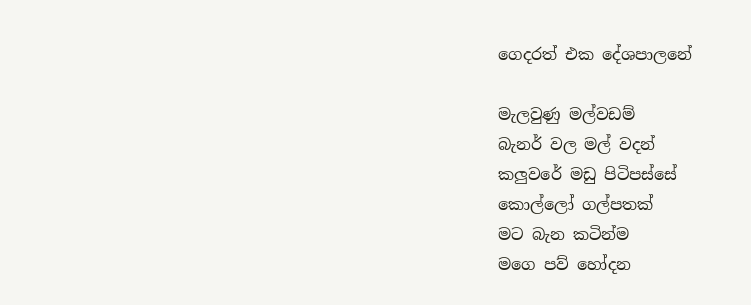ගෙදරත් එක දේශපාලනේ

මැලවුණු මල්වඩම්
බැනර් වල මල් වදන්
කලුවරේ මඩු පිටිපස්සේ
කොල්ලෝ ගල්පතක්
මට බැන කටින්ම
මගෙ පව් හෝදන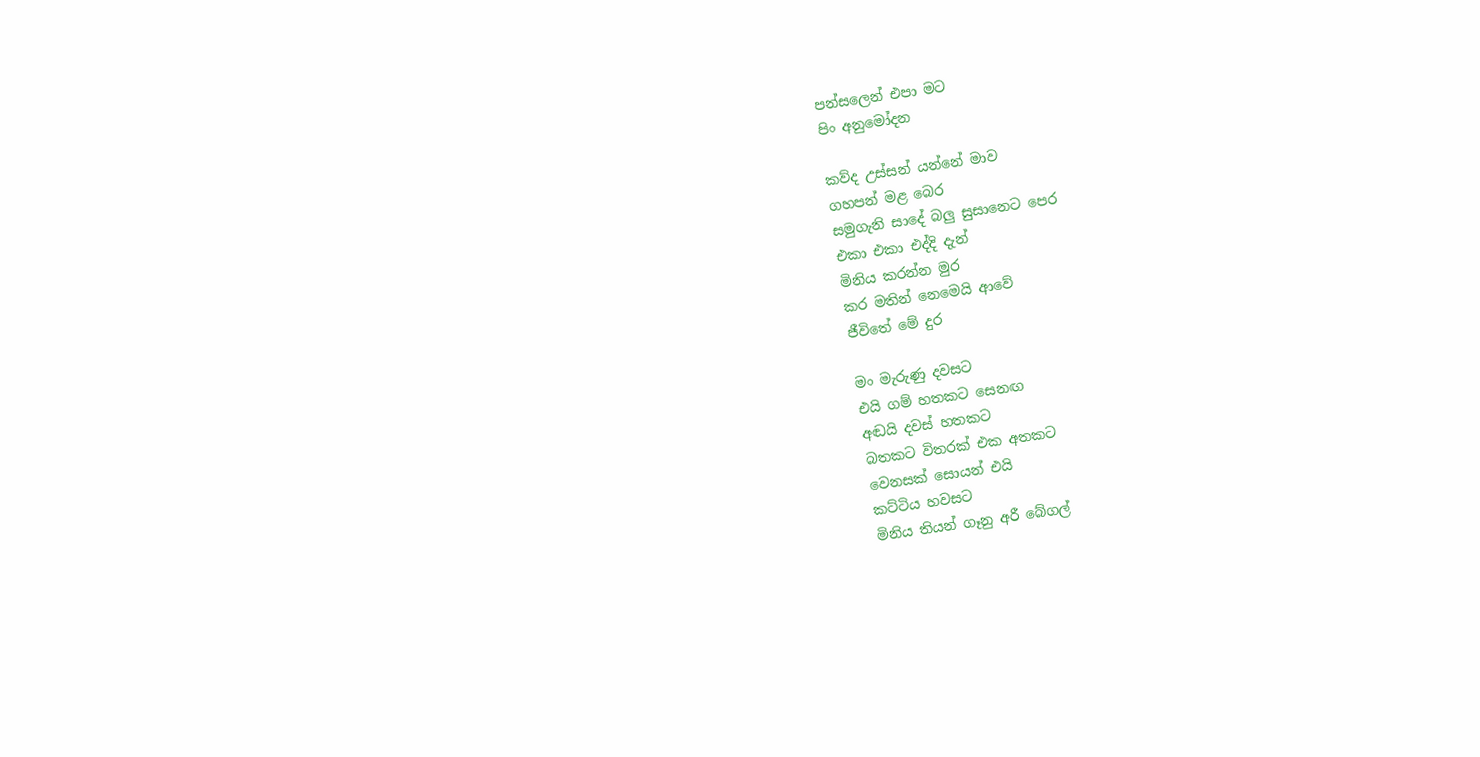පන්සලෙන් එපා මට
පිං අනුමෝදන

කව්ද උස්සන් යන්නේ මාව
ගහපන් මළ බෙර
සමුගැනි සාදේ බලු සුසානෙට පෙර
එකා එකා එද්දි දැන්
මිනිය කරන්න මුර
කර මතින් නෙමෙයි ආවේ
ජීවිතේ මේ දුර

මං මැරුණු දවසට
එයි ගම් හතකට සෙනඟ
අඬයි දවස් හතකට
බතකට විතරක් එක අතකට
වෙනසක් සොයන් එයි
කට්ටිය හවසට
මිනිය තියන් ගෑනු අරී බේගල්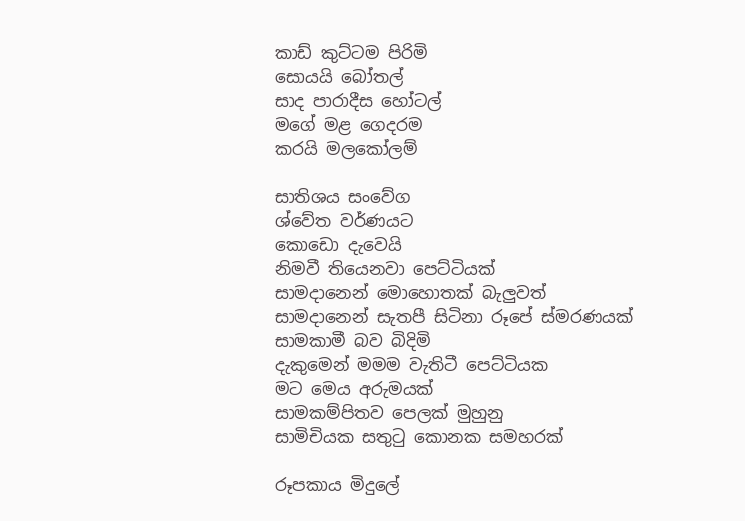කාඩ් කුට්ටම පිරිමි
සොයයි බෝතල්
සාද පාරාදීස හෝටල්
මගේ මළ ගෙදරම
කරයි මලකෝලම්

සාතිශය සංවේග
ශ්වේත වර්ණයට
කොඩො දැවෙයි
නිමවී තියෙනවා පෙට්ටියක්
සාමදානෙන් මොහොතක් බැලුවත්
සාමදානෙන් සැතපී සිටිනා රූපේ ස්මරණයක්
සාමකාමී බව බිදිමි
දැකුමෙන් මමම වැතිටී පෙට්ටියක
මට මෙය අරුමයක්
සාමකම්පිතව පෙලක් මුහුනු
සාමිචියක සතුටු කොනක සමහරක්

රූපකාය මිදුලේ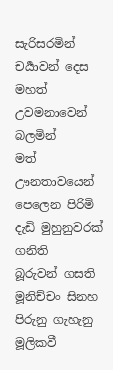සැරිසරමින්
චර්‍යාවන් දෙස මහත්
උවමනාවෙන් බලමින්
මත් ඌනතාවයෙන් පෙලෙන පිරිමි
දැඩි මුහුනුවරක් ගනිති
බූරුවන් ගසති
මූනිච්චං සිනහ පිරුනු ගැහැනු
මූලිකවී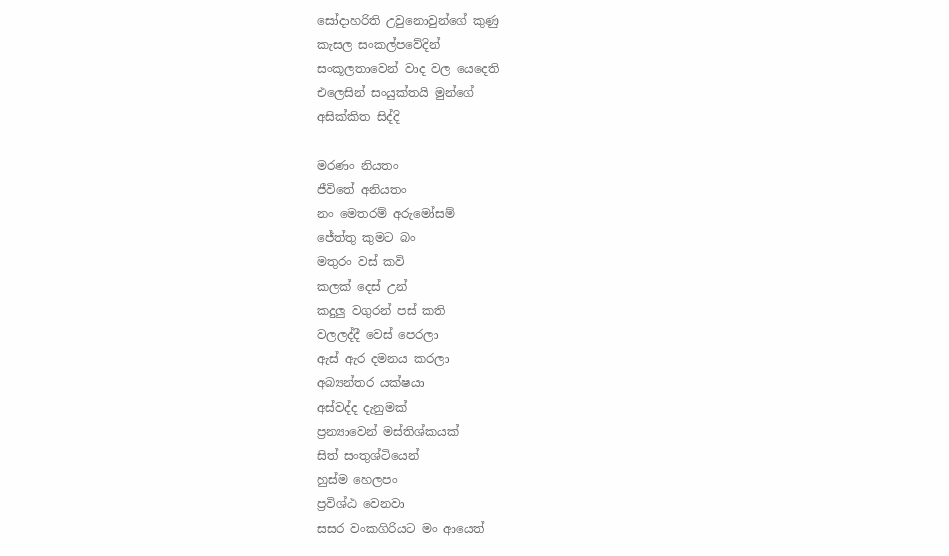සෝදාහරිති උවුනොවුන්ගේ කුණු
කැසල සංකල්පවේදින්
සංකූලතාවෙන් වාද වල යෙදෙති
එලෙසින් සංයුක්තයි මුන්ගේ
අසික්කිත සිද්දි

මරණං නියතං
ජීවිතේ අනියතං
නං මෙතරම් අරුමෝසම්
ජේත්තු කුමට බං
මතුරං වස් කවි
කලක් දෙස් උන්
කදුලු වගුරන් පස් කති
වලලද්දී වෙස් පෙරලා
ඇස් ඇර දමනය කරලා
අබ්‍යන්තර යක්ෂයා
අස්වද්ද දැනුමක්
ප්‍රන්‍යාවෙන් මස්තිශ්කයක්
සිත් සංතුශ්‍ටියෙන්
හුස්ම හෙලපං
ප්‍රවිශ්ඨ වෙනවා
සසර වංකගිරියට මං ආයෙත්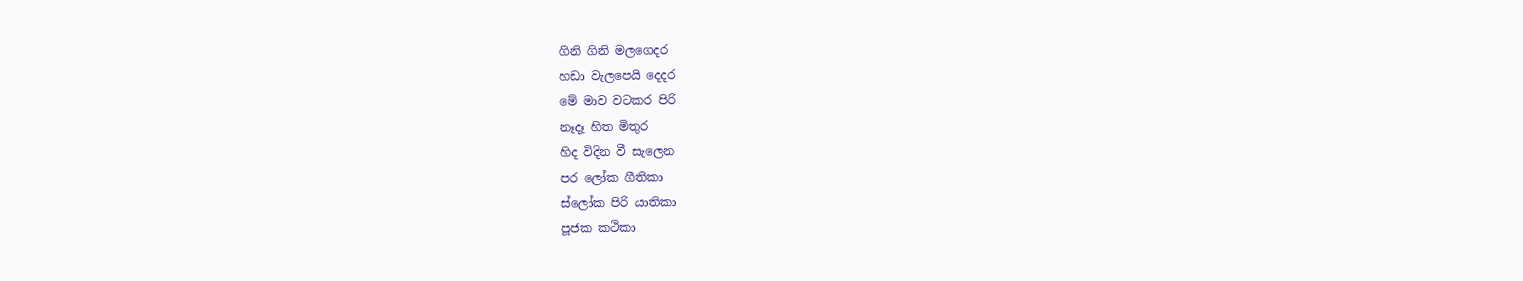ගිනි ගිනි මලගෙදර
හඩා වැලපෙයි දෙදර
මේ මාව වටකර පිරි
නෑදෑ හිත මිතුර
හිද විදින වී සැලෙන
පර ලෝක ගීතිකා
ස්ලෝක පිරි යාතිකා
පූජක කථිකා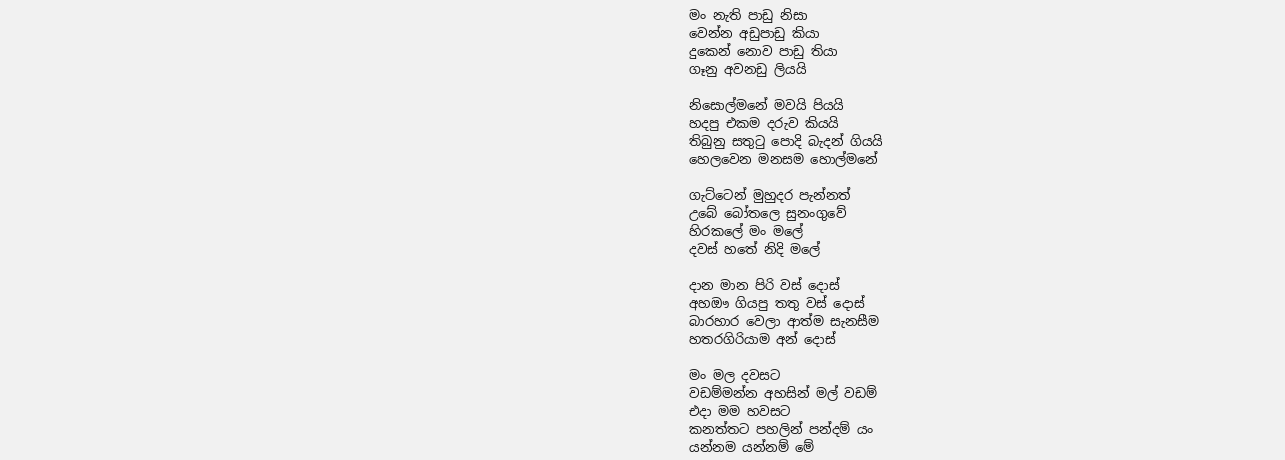මං නැති පාඩු නිසා
වෙන්න අඩුපාඩු කියා
දුකෙන් නොව පාඩු තියා
ගෑනු අවනඩු ලියයි

නිසොල්මනේ මවයි පියයි
හදපු එකම දරුව කියයි
තිබුනු සතුටු පොදි බැදන් ගියයි
හෙලවෙන මනසම හොල්මනේ

ගැට්ටෙන් මුහුදර පැන්නත්
උබේ බෝතලෙ සුනංගුවේ
හිරකලේ මං මලේ
දවස් හතේ නිදි මලේ

දාන මාන පිරි වස් දොස්
අහඖ ගියපු තතු වස් දොස්
බාරහාර වෙලා ආත්ම සැනසීම
හතරගිරියාම අන් දොස්

මං මල දවසට
වඩම්මන්න අහසින් මල් වඩම්
එදා මම හවසට
කනත්තට පහලින් පන්දම් යං
යන්නම යන්නම් මේ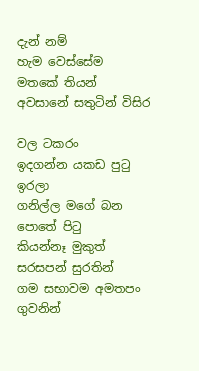දැන් නම්
හැම වෙස්සේම
මතකේ තියන් අවසානේ සතුටින් විසිර

වල ටකරං
ඉදගන්න යකඩ පුටු ඉරලා
ගනිල්ල මගේ බන පොතේ පිටු
කියන්නෑ මුකුත්
සරසපන් සුරතින්
ගම සභාවම අමතපං ගුවනින්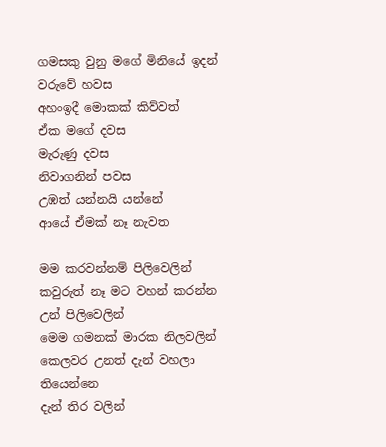ගමසකු වුනු මගේ මිනියේ ඉදන්
වරුවේ හවස
අහංඉදී මොකක් කිව්වත්
ඒක මගේ දවස
මැරුණු දවස
නිවාගනින් පවස
උඹත් යන්නයි යන්නේ
ආයේ ඒමක් නෑ නැවත

මම කරවන්නම් පිලිවෙලින්
කවුරුත් නෑ මට වහන් කරන්න
උන් පිලිවෙලින්
මෙම ගමනක් මාරක නිලවලින්
කෙලවර උනත් දැන් වහලා තියෙන්නෙ
දැන් තිර වලින්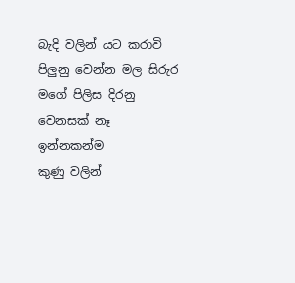බැදි වලින් යට කරාවි
පිලුනු වෙන්න මල සිරුර
මගේ පිලිස දිරනු
වෙනසක් නෑ ඉන්නකන්ම
කුණු වලින්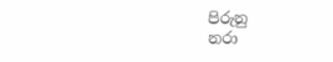පිරුනු
නරා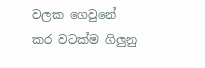වලක ගෙවුනේ
කර වටක්ම ගිලුනු